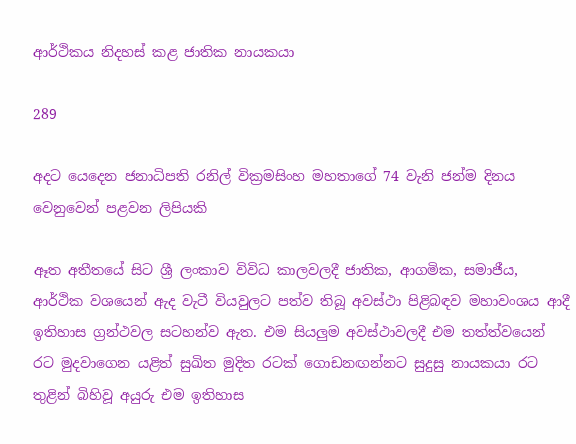ආර්ථිකය නිදහස් කළ ජාතික නායකයා

289

අදට යෙදෙන ජනාධිපති රනිල් වික්‍රමසිංහ මහතාගේ 74 වැනි ජන්ම දිනය වෙනුවෙන් පළවන ලිපියකි

ඈත අතීතයේ සිට ශ්‍රී ලංකාව විවිධ කාලවලදී ජාතික, ආගමික, සමාජීය, ආර්ථික වශයෙන් ඇද වැටී වියවුලට පත්ව තිබූ අවස්ථා පිළිබඳව මහාවංශය ආදී ඉතිහාස ග්‍රන්ථවල සටහන්ව ඇත. එම සියලුම අවස්ථාවලදී එම තත්ත්වයෙන් රට මුදවාගෙන යළිත් සුඛිත මුදිත රටක් ගොඩනඟන්නට සුදුසු නායකයා රට තුළින් බිහිවූ අයුරු එම ඉතිහාස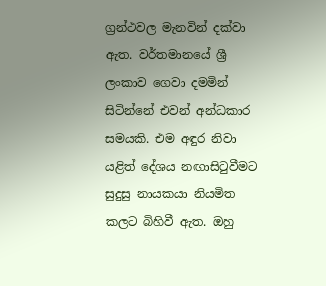ග්‍රන්ථවල මැනවින් දක්වා ඇත. වර්තමානයේ ශ්‍රී ලංකාව ගෙවා දමමින් සිටින්නේ එවන් අන්ධකාර සමයකි. එම අඳුර නිවා යළිත් දේශය නඟාසිටුවීමට සුදුසු නායකයා නියමිත කලට බිහිවී ඇත. ඔහු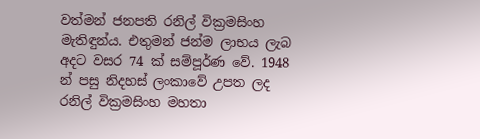වත්මන් ජනපති රනිල් වික්‍රමසිංහ මැතිඳුන්ය. එතුමන් ජන්ම ලාභය ලැබ අදට වසර 74 ක් සම්පූර්ණ වේ. 1948 න් පසු නිදහස් ලංකාවේ උපත ලද රනිල් වික්‍රමසිංහ මහතා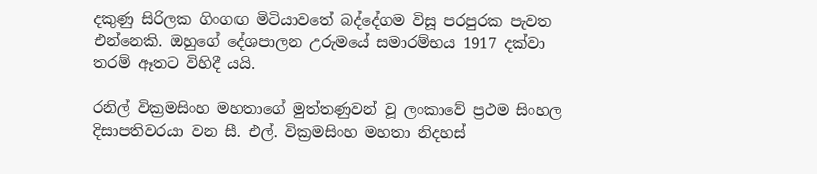දකුණු සිරිලක ගිංගඟ මිටියාවතේ බද්දේගම විසූ පරපුරක පැවත එන්නෙකි. ඔහුගේ දේශපාලන උරුමයේ සමාරම්භය 1917 දක්වා තරම් ඈතට විහිදී යයි.

රනිල් වික්‍රමසිංහ මහතාගේ මුත්තණුවන් වූ ලංකාවේ ප්‍රථම සිංහල දිසාපතිවරයා වන සී. එල්. වික්‍රමසිංහ මහතා නිදහස්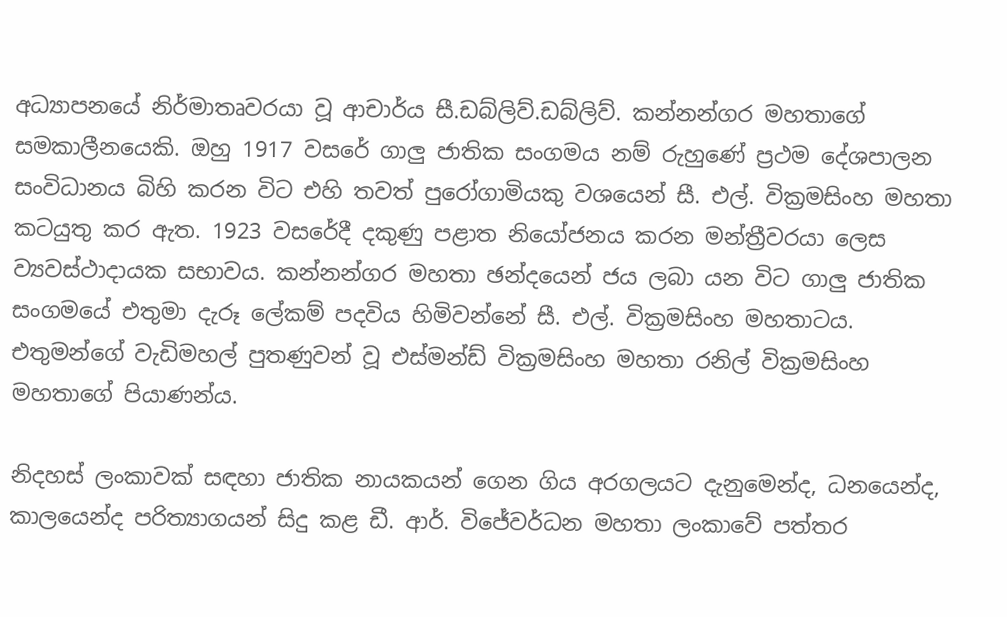අධ්‍යාපනයේ නිර්මාතෘවරයා වූ ආචාර්ය සී.ඩබ්ලිව්.ඩබ්ලිව්. කන්නන්ගර මහතාගේ සමකාලීනයෙකි. ඔහු 1917 වසරේ ගාලු ජාතික සංගමය නම් රුහුණේ ප්‍රථම දේශපාලන සංවිධානය බිහි කරන විට එහි තවත් පුරෝගාමියකු වශයෙන් සී. එල්. වික්‍රමසිංහ මහතා කටයුතු කර ඇත. 1923 වසරේදී දකුණු පළාත නියෝජනය කරන මන්ත්‍රීවරයා ලෙස ව්‍යවස්ථාදායක සභාවය. කන්නන්ගර මහතා ඡන්දයෙන් ජය ලබා යන විට ගාලු ජාතික සංගමයේ එතුමා දැරූ ලේකම් පදවිය හිමිවන්නේ සී. එල්. වික්‍රමසිංහ මහතාටය. එතුමන්ගේ වැඩිමහල් පුතණුවන් වූ එස්මන්ඩ් වික්‍රමසිංහ මහතා රනිල් වික්‍රමසිංහ මහතාගේ පියාණන්ය.

නිදහස් ලංකාවක් සඳහා ජාතික නායකයන් ගෙන ගිය අරගලයට දැනුමෙන්ද, ධනයෙන්ද, කාලයෙන්ද පරිත්‍යාගයන් සිදු කළ ඩී. ආර්. විජේවර්ධන මහතා ලංකාවේ පත්තර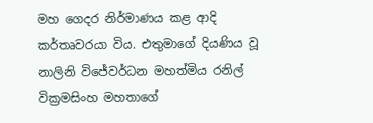මහ ගෙදර නිර්මාණය කළ ආදි කර්තෘවරයා විය. එතුමාගේ දියණිය වූ නාලිනි විජේවර්ධන මහත්මිය රනිල් වික්‍රමසිංහ මහතාගේ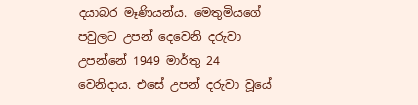දයාබර මෑණියන්ය. මෙතුමියගේ පවුලට උපන් දෙවෙනි දරුවා උපන්නේ 1949 මාර්තු 24 වෙනිදාය. එසේ උපන් දරුවා වූයේ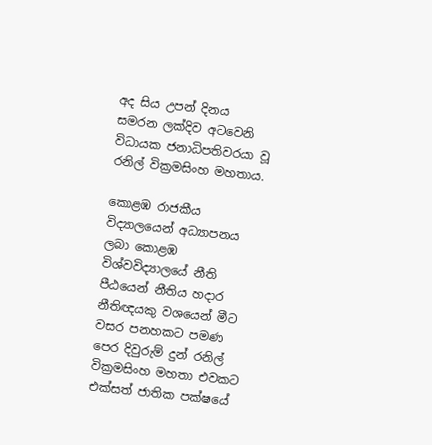අද සිය උපන් දිනය සමරන ලක්දිව අටවෙනි විධායක ජනාධිපතිවරයා වූ රනිල් වික්‍රමසිංහ මහතාය.

කොළඹ රාජකීය විද්‍යාලයෙන් අධ්‍යාපනය ලබා කොළඹ විශ්වවිද්‍යාලයේ නීති පීඨයෙන් නීතිය හදාර නීතිඥයකු වශයෙන් මීට වසර පනහකට පමණ පෙර දිවුරුම් දුන් රනිල් වික්‍රමසිංහ මහතා එවකට එක්සත් ජාතික පක්ෂයේ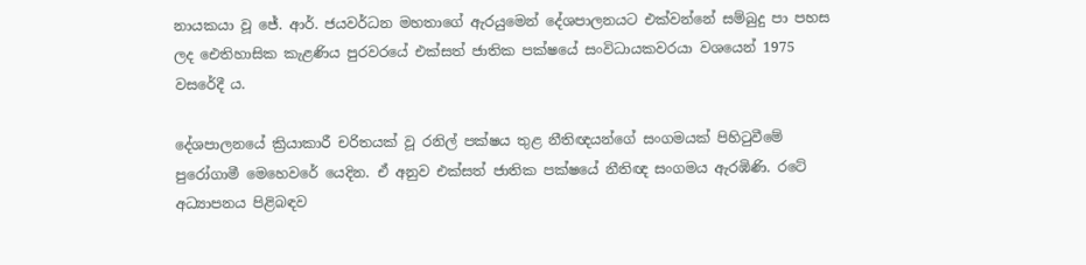නායකයා වූ ජේ. ආර්. ජයවර්ධන මහතාගේ ඇරයුමෙන් දේශපාලනයට එක්වන්නේ සම්බුදු පා පහස ලද ඓතිහාසික කැළණිය පුරවරයේ එක්සත් ජාතික පක්ෂයේ සංවිධායකවරයා වශයෙන් 1975 වසරේදී ය.

දේශපාලනයේ ක්‍රියාකාරී චරිතයක් වූ රනිල් පක්ෂය තුළ නීතිඥයන්ගේ සංගමයක් පිහිටුවීමේ පුරෝගාමී මෙහෙවරේ යෙදින. ඒ අනුව එක්සත් ජාතික පක්ෂයේ නීතිඥ සංගමය ඇරඹිණි. රටේ අධ්‍යාපනය පිළිබඳව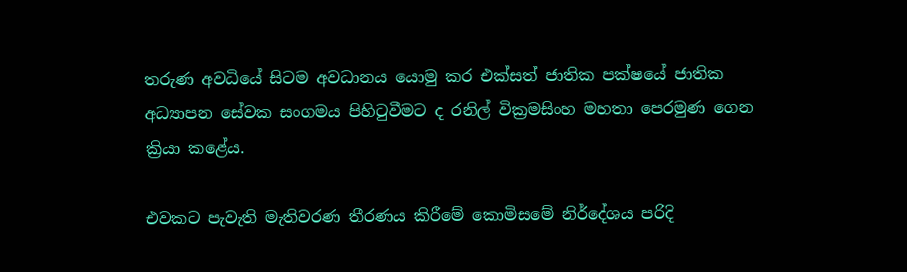තරුණ අවධියේ සිටම අවධානය යොමු කර එක්සත් ජාතික පක්ෂයේ ජාතික අධ්‍යාපන සේවක සංගමය පිහිටුවීමට ද රනිල් වික්‍රමසිංහ මහතා පෙරමුණ ගෙන ක්‍රියා කළේය.

එවකට පැවැති මැතිවරණ තීරණය කිරීමේ කොමිසමේ නිර්දේශය පරිදි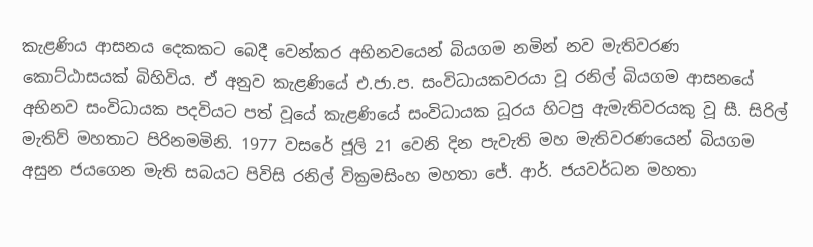කැළණිය ආසනය දෙකකට බෙදී වෙන්කර අභිනවයෙන් බියගම නමින් නව මැතිවරණ කොට්ඨාසයක් බිහිවිය. ඒ අනුව කැළණියේ එ.ජා.ප. සංවිධායකවරයා වූ රනිල් බියගම ආසනයේ අභිනව සංවිධායක පදවියට පත් වූයේ කැළණියේ සංවිධායක ධූරය හිටපු ඇමැතිවරයකු වූ සී. සිරිල් මැතිව් මහතාට පිරිනමමිනි. 1977 වසරේ ජූලි 21 වෙනි දින පැවැති මහ මැතිවරණයෙන් බියගම අසුන ජයගෙන මැති සබයට පිවිසි රනිල් වික්‍රමසිංහ මහතා ජේ. ආර්. ජයවර්ධන මහතා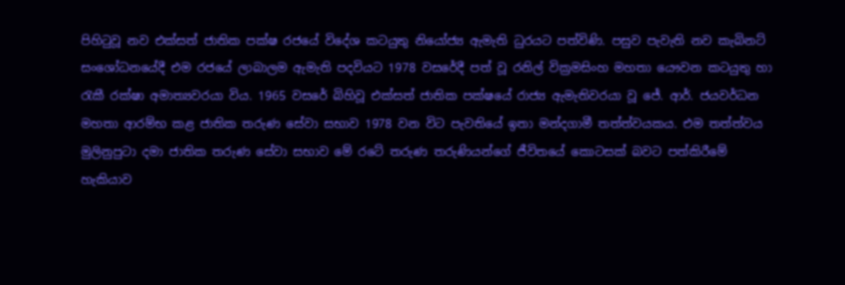පිහිටුවූ නව එක්සත් ජාතික පක්ෂ රජයේ විදේශ කටයුතු නියෝජ්‍ය ඇමැති ධුරයට පත්විණි. පසුව පැවැති නව කැබිනට් සංශෝධනයේදී එම රජයේ ලාබාලම ඇමැති පදවියට 1978 වසරේදී පත් වූ රනිල් වික්‍රමසිංහ මහතා යෞවන කටයුතු හා රැකී රක්ෂා අමාත්‍යවරයා විය. 1965 වසරේ බිහිවූ එක්සත් ජාතික පක්ෂයේ රාජ්‍ය ඇමැතිවරයා වූ ජේ. ආර්. ජයවර්ධන මහතා ආරම්භ කළ ජාතික තරුණ සේවා සභාව 1978 වන විට පැවතියේ ඉතා මන්දගාමී තත්ත්වයකය. එම තත්ත්වය මුලිනුපුටා දමා ජාතික තරුණ සේවා සභාව මේ රටේ තරුණ තරුණියන්ගේ ජීවිතයේ කොටසක් බවට පත්කිරීමේ හැකියාව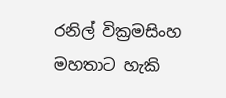රනිල් වික්‍රමසිංහ මහතාට හැකි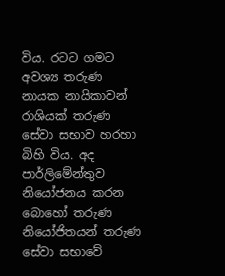විය. රටට ගමට අවශ්‍ය තරුණ නායක නායිකාවන් රාශියක් තරුණ සේවා සභාව හරහා බිහි විය. අද පාර්ලිමේන්තුව නියෝජනය කරන බොහෝ තරුණ නියෝජිතයන් තරුණ සේවා සභාවේ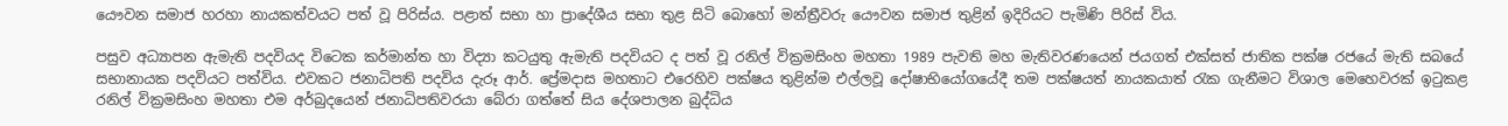යෞවන සමාජ හරහා නායකත්වයට පත් වූ පිරිස්ය. පළාත් සභා හා ප්‍රාදේශීය සභා තුළ සිටි බොහෝ මන්ත්‍රීවරු යෞවන සමාජ තුළින් ඉදිරියට පැමිණි පිරිස් විය.

පසුව අධ්‍යාපන ඇමැති පදවියද විටෙක කර්මාන්ත හා විද්‍යා කටයුතු ඇමැති පදවියට ද පත් වූ රනිල් වික්‍රමසිංහ මහතා 1989 පැවති මහ මැතිවරණයෙන් ජයගත් එක්සත් ජාතික පක්ෂ රජයේ මැති සබයේ සභානායක පදවියට පත්විය. එවකට ජනාධිපති පදවිය දැරූ ආර්. ප්‍රේමදාස මහතාට එරෙහිව පක්ෂය තුළින්ම එල්ලවූ දෝෂාභියෝගයේදී තම පක්ෂයත් නායකයාත් රැක ගැනීමට විශාල මෙහෙවරක් ඉටුකළ රනිල් වික්‍රමසිංහ මහතා එම අර්බුදයෙන් ජනාධිපතිවරයා බේරා ගත්තේ සිය දේශපාලන බුද්ධිය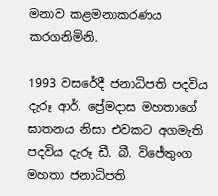මනාව කළමනාකරණය කරගනිමිනි.

1993 වසරේදී ජනාධිපති පදවිය දැරූ ආර්. ප්‍රේමදාස මහතාගේ ඝාතනය නිසා එවකට අගමැති පදවිය දැරූ ඩී. බී. විජේතුංග මහතා ජනාධිපති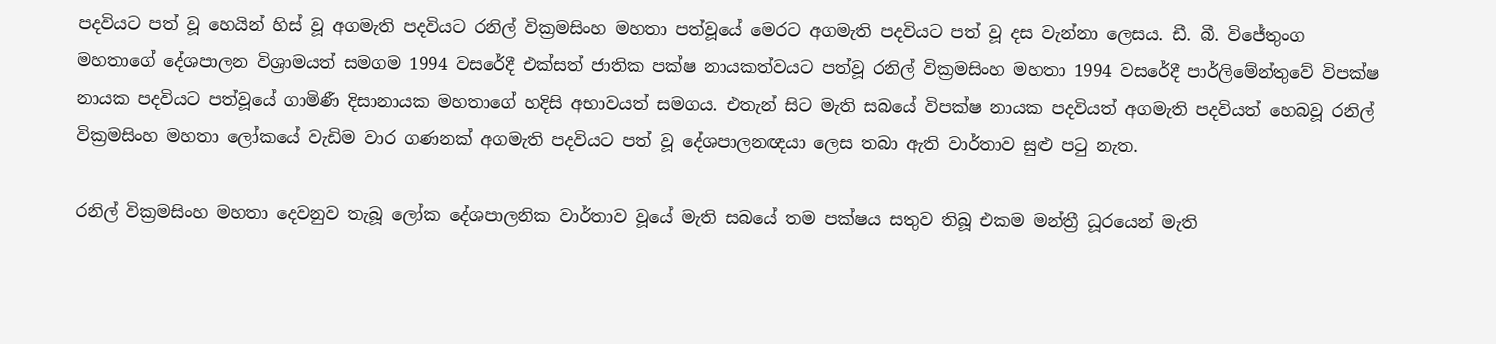පදවියට පත් වූ හෙයින් හිස් වූ අගමැති පදවියට රනිල් වික්‍රමසිංහ මහතා පත්වූයේ මෙරට අගමැති පදවියට පත් වූ දස වැන්නා ලෙසය. ඩී. බී. විජේතුංග මහතාගේ දේශපාලන විශ්‍රාමයත් සමගම 1994 වසරේදී එක්සත් ජාතික පක්ෂ නායකත්වයට පත්වූ රනිල් වික්‍රමසිංහ මහතා 1994 වසරේදී පාර්ලිමේන්තුවේ විපක්ෂ නායක පදවියට පත්වූයේ ගාමිණී දිසානායක මහතාගේ හදිසි අභාවයත් සමගය. එතැන් සිට මැති සබයේ විපක්ෂ නායක පදවියත් අගමැති පදවියත් හෙබවූ රනිල් වික්‍රමසිංහ මහතා ලෝකයේ වැඩිම වාර ගණනක් අගමැති පදවියට පත් වූ දේශපාලනඥයා ලෙස තබා ඇති වාර්තාව සුළු පටු නැත.

රනිල් වික්‍රමසිංහ මහතා දෙවනුව තැබූ ලෝක දේශපාලනික වාර්තාව වූයේ මැති සබයේ තම පක්ෂය සතුව තිබූ එකම මන්ත්‍රී ධූරයෙන් මැති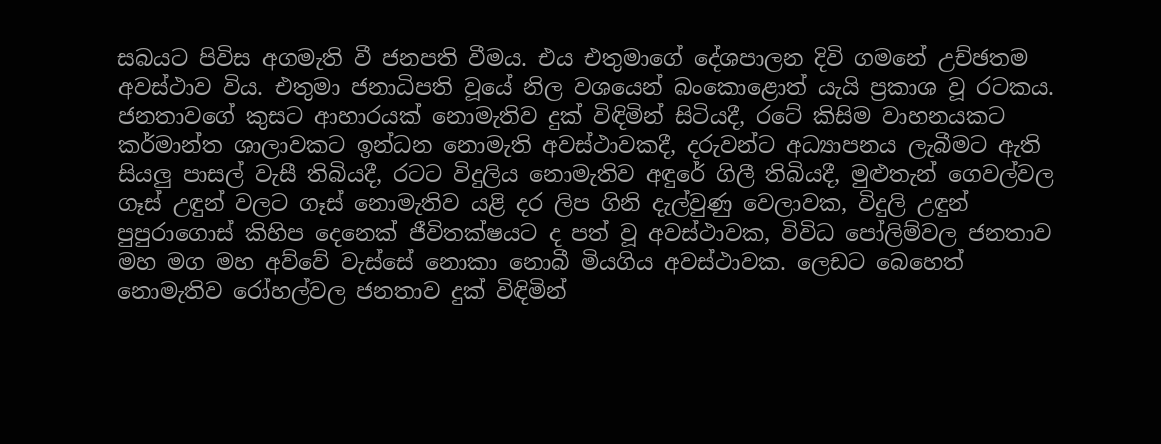සබයට පිවිස අගමැති වී ජනපති වීමය. එය එතුමාගේ දේශපාලන දිවි ගමනේ උච්ඡතම අවස්ථාව විය. එතුමා ජනාධිපති වූයේ නිල වශයෙන් බංකොළොත් යැයි ප්‍රකාශ වූ රටකය. ජනතාවගේ කුසට ආහාරයක් නොමැතිව දුක් විඳිමින් සිටියදී, රටේ කිසිම වාහනයකට කර්මාන්ත ශාලාවකට ඉන්ධන නොමැති අවස්ථාවකදී, දරුවන්ට අධ්‍යාපනය ලැබීමට ඇති සියලු පාසල් වැසී තිබියදී, රටට විදුලිය නොමැතිව අඳුරේ ගිලී තිබියදී, මුළුතැන් ගෙවල්වල ගෑස් උඳුන් වලට ගෑස් නොමැතිව යළි දර ලිප ගිනි දැල්වුණු වෙලාවක, විදුලි උඳුන් පුපුරාගොස් කිහිප දෙනෙක් ජීවිතක්ෂයට ද පත් වූ අවස්ථාවක, විවිධ පෝලිම්වල ජනතාව මහ මග මහ අව්වේ වැස්සේ නොකා නොබී මියගිය අවස්ථාවක. ලෙඩට බෙහෙත් නොමැතිව රෝහල්වල ජනතාව දුක් විඳිමින්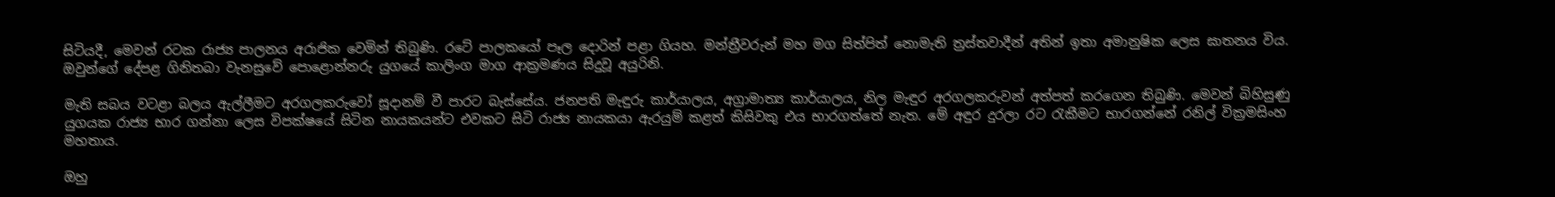සිටියදී, මෙවන් රටක රාජ්‍ය පාලනය අරාජික වෙමින් තිබුණි. රටේ පාලකයෝ පෑල දොරින් පළා ගියහ. මන්ත්‍රීවරුන් මහ මග සිත්පිත් නොමැති ත්‍රස්තවාදීන් අතින් ඉතා අමානුෂික ලෙස ඝාතනය විය. ඔවුන්ගේ දේපළ ගිනිතබා වැනසුවේ පොළොන්නරු යුගයේ කාලිංග මාග ආක්‍රමණය සිදුවූ අයුරිනි.

මැති සබය වටළා බලය ඇල්ලීමට අරගලකරුවෝ සූදානම් වී පාරට බැස්සේය. ජනපති මැඳුරු කාර්යාලය, අග්‍රාමාත්‍ය කාර්යාලය, නිල මැඳුර අරගලකරුවන් අත්පත් කරගෙන තිබුණි. මෙවන් බිහිසුණු යුගයක රාජ්‍ය භාර ගන්නා ලෙස විපක්ෂයේ සිටින නායකයන්ට එවකට සිටි රාජ්‍ය නායකයා ඇරයුම් කළත් කිසිවකු එය භාරගත්තේ නැත. මේ අඳුර දුරලා රට රැකීමට භාරගන්නේ රනිල් වික්‍රමසිංහ මහතාය.

ඔහු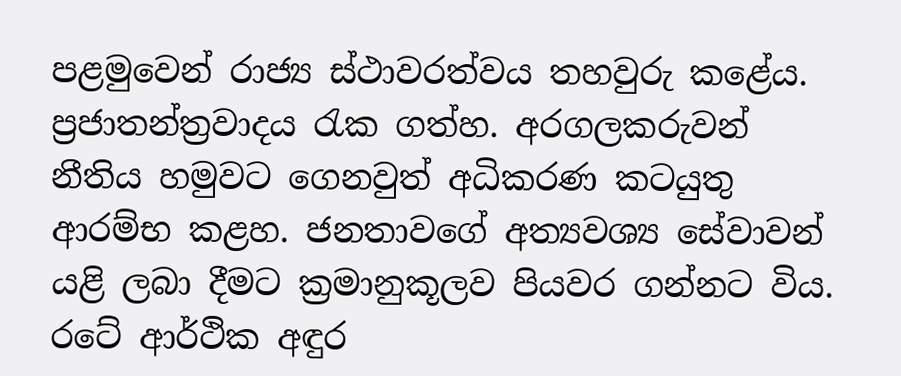පළමුවෙන් රාජ්‍ය ස්ථාවරත්වය තහවුරු කළේය. ප්‍රජාතන්ත්‍රවාදය රැක ගත්හ. අරගලකරුවන් නීතිය හමුවට ගෙනවුත් අධිකරණ කටයුතු ආරම්භ කළහ. ජනතාවගේ අත්‍යවශ්‍ය සේවාවන් යළි ලබා දීමට ක්‍රමානුකූලව පියවර ගන්නට විය. රටේ ආර්ථික අඳුර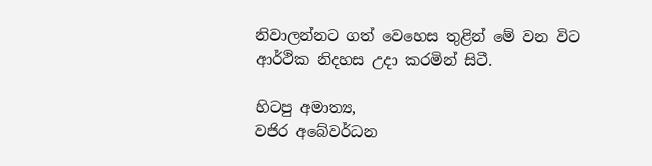නිවාලන්නට ගත් වෙහෙස තුළින් මේ වන විට ආර්ථික නිදහස උදා කරමින් සිටී.

හිටපු අමාත්‍ය,
වජිර අබේවර්ධන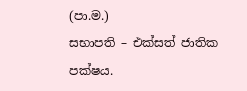(පා.ම.)
සභාපති – එක්සත් ජාතික පක්ෂය.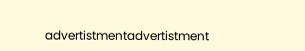advertistmentadvertistment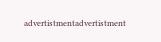advertistmentadvertistment